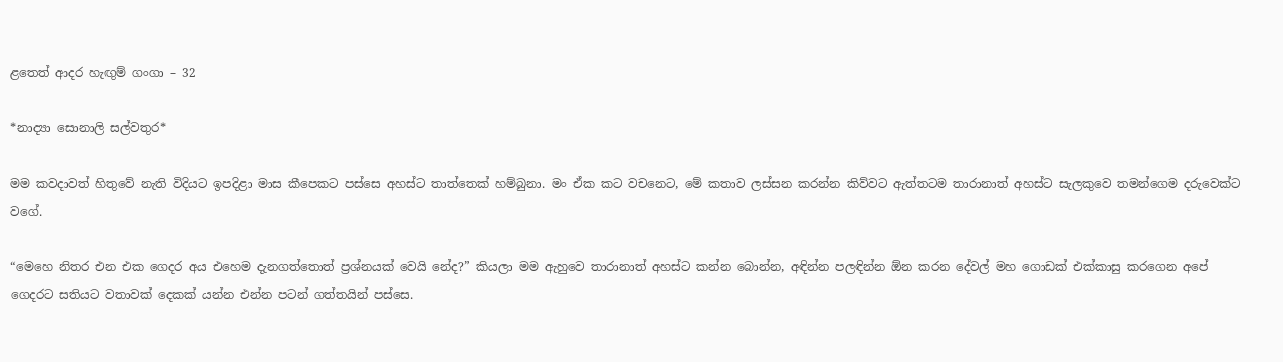ළතෙත් ආදර හැඟුම් ගංගා – 32

*නාද්‍යා සොනාලි සල්වතුර*

මම කවදාවත් හිතුවේ නැති විදියට ඉපදිළා මාස කීපෙකට පස්සෙ අහස්ට තාත්තෙක් හම්බුනා. මං ඒක කට වචනෙට, මේ කතාව ලස්සන කරන්න කිව්වට ඇත්තටම තාරානාත් අහස්ට සැලකුවෙ තමන්ගෙම දරුවෙක්ට වගේ.

“මෙහෙ නිතර එන එක ගෙදර අය එහෙම දැනගත්තොත් ප්‍රශ්නයක් වෙයි නේද?” කියලා මම ඇහුවෙ තාරානාත් අහස්ට කන්න බොන්න, අඳින්න පලඳින්න ඕන කරන දේවල් මහ ගොඩක් එක්කාසු කරගෙන අපේ ගෙදරට සතියට වතාවක් දෙකක් යන්න එන්න පටන් ගත්තයින් පස්සෙ.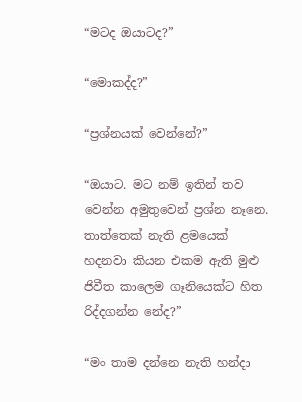“මටද ඔයාටද?”

“මොකද්ද?”

“ප්‍රශ්නයක් වෙන්නේ?”

“ඔයාට. මට නම් ඉතින් තව වෙන්න අමුතුවෙන් ප්‍රශ්න නෑනෙ. තාත්තෙක් නැති ළමයෙක් හදනවා කියන එකම ඇති මුළු ජිවීත කාලෙම ගෑනියෙක්ට හිත රිද්දගන්න නේද?”

“මං තාම දන්නෙ නැති හන්දා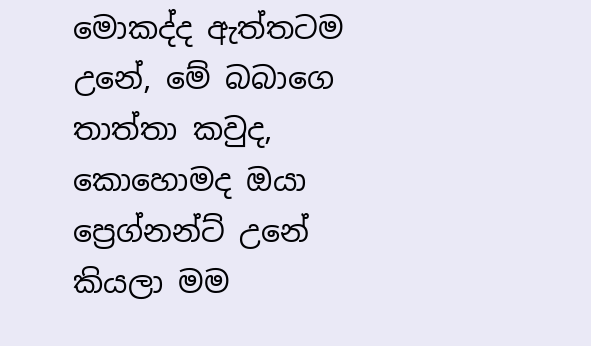මොකද්ද ඇත්තටම උනේ, මේ බබාගෙ තාත්තා කවුද, කොහොමද ඔයා ප්‍රෙග්නන්ට් උනේ කියලා මම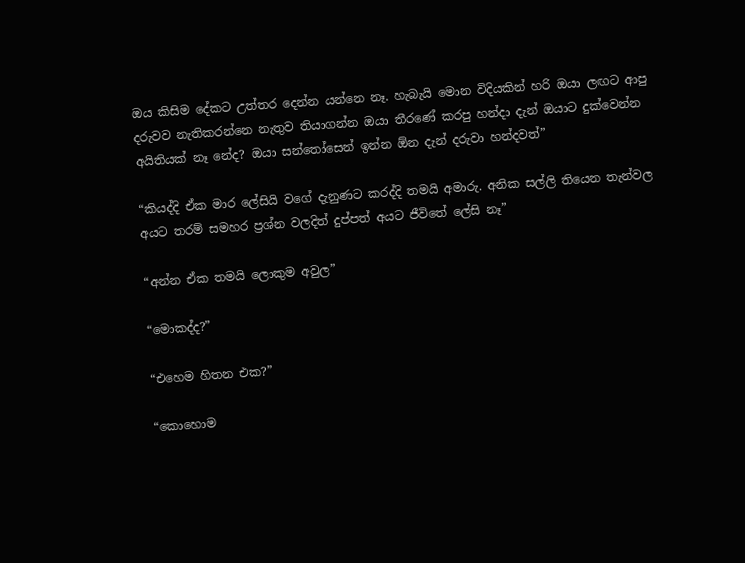ඔය කිසිම දේකට උත්තර දෙන්න යන්නෙ නෑ. හැබැයි මොන විදියකින් හරි ඔයා ලඟට ආපු දරුවව නැතිකරන්නෙ නැතුව තියාගන්න ඔයා තීරණේ කරපු හන්දා දැන් ඔයාට දුක්වෙන්න අයිතියක් නෑ නේද? ඔයා සන්තෝසෙන් ඉන්න ඕන දැන් දරුවා හන්දවත්”

“කියද්දි ඒක මාර ලේසියි වගේ දැනුණට කරද්දි තමයි අමාරු. අනික සල්ලි තියෙන තැන්වල අයට තරම් සමහර ප්‍රශ්න වලදිත් දුප්පත් අයට ජීවිතේ ලේසි නෑ”

“අන්න ඒක තමයි ලොකුම අවුල”

“මොකද්ද?”

“එහෙම හිතන එක?”

“කොහොම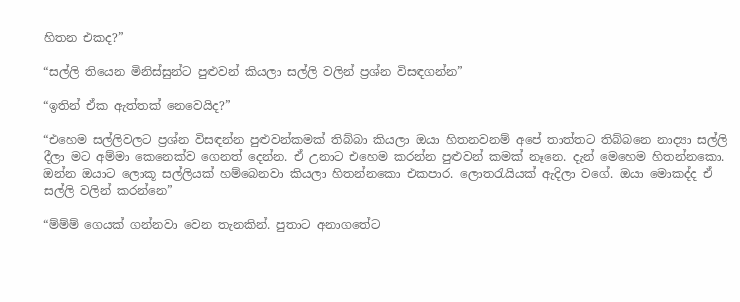හිතන එකද?”

“සල්ලි තියෙන මිනිස්සුන්ට පුළුවන් කියලා සල්ලි වලින් ප්‍රශ්න විසඳගන්න”

“ඉතින් ඒක ඇත්තක් නෙවෙයිද?”

“එහෙම සල්ලිවලට ප්‍රශ්න විසඳන්න පුළුවන්කමක් තිබ්බා කියලා ඔයා හිතනවනම් අපේ තාත්තට තිබ්බනෙ නාද්‍යා සල්ලි දීලා මට අම්මා කෙනෙක්ව ගෙනත් දෙන්න. ඒ උනාට එහෙම කරන්න පුළුවන් කමක් නෑනෙ. දැන් මෙහෙම හිතන්නකො. ඔන්න ඔයාට ලොකූ සල්ලියක් හම්බෙනවා කියලා හිතන්නකො එකපාර. ලොතරැයියක් ඇදිලා වගේ. ඔයා මොකද්ද ඒ සල්ලි වලින් කරන්නෙ”

“ම්ම්ම් ගෙයක් ගන්නවා වෙන තැනකින්. පුතාට අනාගතේට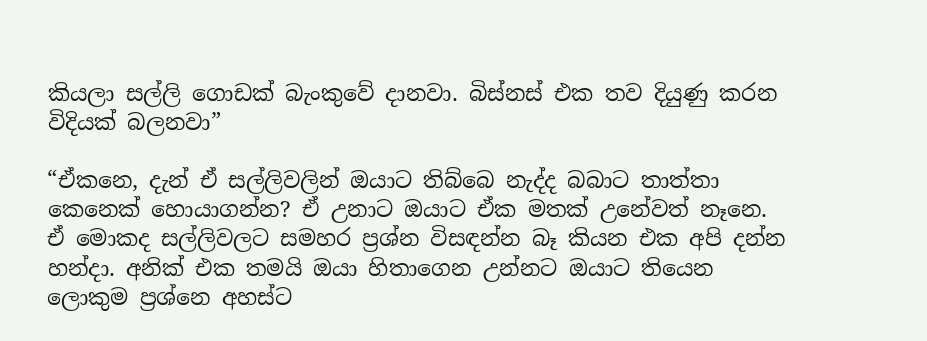කියලා සල්ලි ගොඩක් බැංකුවේ දානවා. බිස්නස් එක තව දියුණු කරන විදියක් බලනවා”

“ඒකනෙ, දැන් ඒ සල්ලිවලින් ඔයාට තිබ්බෙ නැද්ද බබාට තාත්තා කෙනෙක් හොයාගන්න? ඒ උනාට ඔයාට ඒක මතක් උනේවත් නෑනෙ. ඒ මොකද සල්ලිවලට සමහර ප්‍රශ්න විසඳන්න බෑ කියන එක අපි දන්න හන්දා. අනික් එක තමයි ඔයා හිතාගෙන උන්නට ඔයාට තියෙන ලොකුම ප්‍රශ්නෙ අහස්ට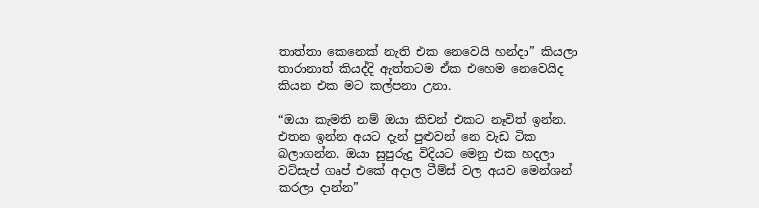තාත්තා කෙනෙක් නැති එක නෙවෙයි හන්දා” කියලා තාරානාත් කියද්දි ඇත්තටම ඒක එහෙම නෙවෙයිද කියන එක මට කල්පනා උනා.

“ඔයා කැමති නම් ඔයා කිචන් එකට නෑවිත් ඉන්න. එතන ඉන්න අයට දැන් පුළුවන් නෙ වැඩ ටික බලාගන්න. ඔයා සුපුරුදු විදියට මෙනු එක හදලා වට්සැප් ගෘප් එකේ අදාල ටීම්ස් වල අයව මෙන්ශන් කරලා දාන්න”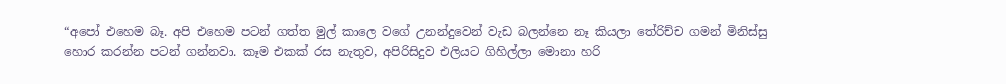“අපෝ එහෙම බෑ. අපි එහෙම පටන් ගත්ත මුල් කාලෙ වගේ උනන්දුවෙන් වැඩ බලන්නෙ නෑ කියලා තේරිච්ච ගමන් මිනිස්සු හොර කරන්න පටන් ගන්නවා. කෑම එකක් රස නැතුව, අපිරිසිදුව එලියට ගිහිල්ලා මොනා හරි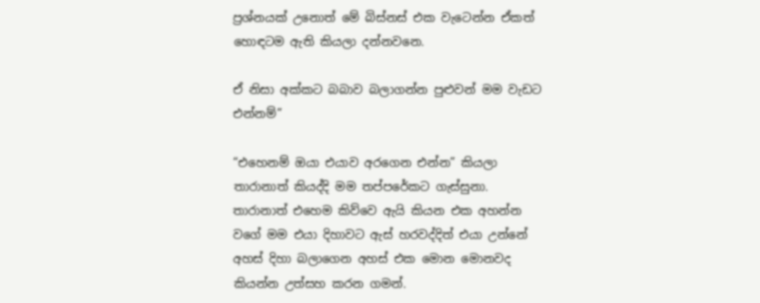ප්‍රශ්නයක් උනොත් මේ බිස්නස් එක වැටෙන්න ඒකත් හොඳටම ඇති කියලා දන්නවනෙ.

ඒ නිසා අක්කට බබාව බලාගන්න පුළුවන් මම වැඩට එන්නම්”

“එහෙනම් ඔයා එයාව අරගෙන එන්න” කියලා තාරානාත් කියද්දි මම තප්පරේකට ගැස්සුනා. තාරානාත් එහෙම කිව්වෙ ඇයි කියන එක අහන්න වගේ මම එයා දිහාවට ඇස් හරවද්දිත් එයා උන්නේ අහස් දිහා බලාගෙන අහස් එක මොන මොනවද කියන්න උත්සහ කරන ගමන්.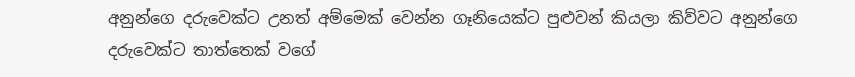අනුන්ගෙ දරුවෙක්ට උනත් අම්මෙක් වෙන්න ගෑනියෙක්ට පුළුවන් කියලා කිව්වට අනුන්ගෙ දරුවෙක්ට තාත්තෙක් වගේ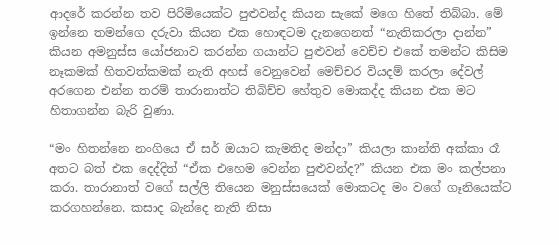ආදරේ කරන්න තව පිරිමියෙක්ට පුළුවන්ද කියන සැකේ මගෙ හිතේ තිබ්බා. මේ ඉන්නෙ තමන්ගෙ දරුවා කියන එක හොඳටම දැනගෙනත් “නැතිකරලා දාන්න” කියන අමනුස්ස යෝජනාව කරන්න ගයාන්ට පුළුවන් වෙච්ච එකේ තමන්ට කිසිම නෑකමක් හිතවත්කමක් නැති අහස් වෙනුවෙන් මෙච්චර වියදම් කරලා දේවල් අරගෙන එන්න තරම් තාරානාත්ට තිබිච්ච හේතුව මොකද්ද කියන එක මට හිතාගන්න බැරි වුණා.

“මං හිතන්නෙ නංගියෙ ඒ සර් ඔයාට කැමතිද මන්දා” කියලා කාන්ති අක්කා රෑ අතට බත් එක දෙද්දිත් “ඒක එහෙම වෙන්න පුළුවන්ද?” කියන එක මං කල්පනා කරා. තාරානාත් වගේ සල්ලි තියෙන මනුස්සයෙක් මොකටද මං වගේ ගෑනියෙක්ට කරගහන්නෙ. කසාද බැන්දෙ නැති නිසා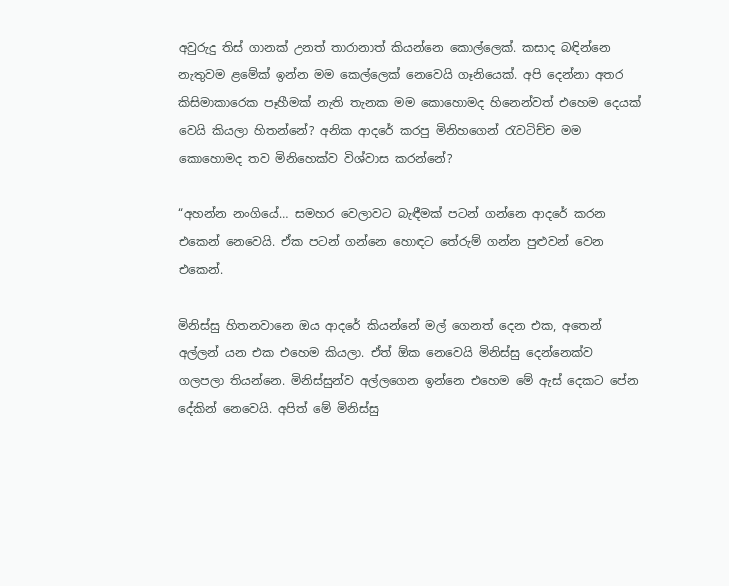අවුරුදු තිස් ගානක් උනත් තාරානාත් කියන්නෙ කොල්ලෙක්. කසාද බඳින්නෙ නැතුවම ළමේක් ඉන්න මම කෙල්ලෙක් නෙවෙයි ගෑනියෙක්. අපි දෙන්නා අතර කිසිමාකාරෙක පෑහීමක් නැති තැනක මම කොහොමද හිනෙන්වත් එහෙම දෙයක් වෙයි කියලා හිතන්නේ? අනික ආදරේ කරපු මිනිහගෙන් රැවටිච්ච මම කොහොමද තව මිනිහෙක්ව විශ්වාස කරන්නේ?

“අහන්න නංගියේ… සමහර වෙලාවට බැඳීමක් පටන් ගන්නෙ ආදරේ කරන එකෙන් නෙවෙයි. ඒක පටන් ගන්නෙ හොඳට තේරුම් ගන්න පුළුවන් වෙන එකෙන්.

මිනිස්සු හිතනවානෙ ඔය ආදරේ කියන්නේ මල් ගෙනත් දෙන එක, අතෙන් අල්ලන් යන එක එහෙම කියලා. ඒත් ඕක නෙවෙයි මිනිස්සු දෙන්නෙක්ව ගලපලා තියන්නෙ. මිනිස්සුන්ව අල්ලගෙන ඉන්නෙ එහෙම මේ ඇස් දෙකට පේන දේකින් නෙවෙයි. අපිත් මේ මිනිස්සු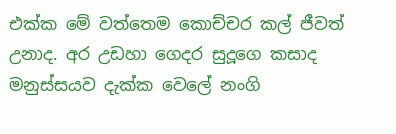එක්ක මේ වත්තෙම කොච්චර කල් ජීවත් උනාද. අර උඩහා ගෙදර සුදූගෙ කසාද මනුස්සයව දැක්ක වෙලේ නංගි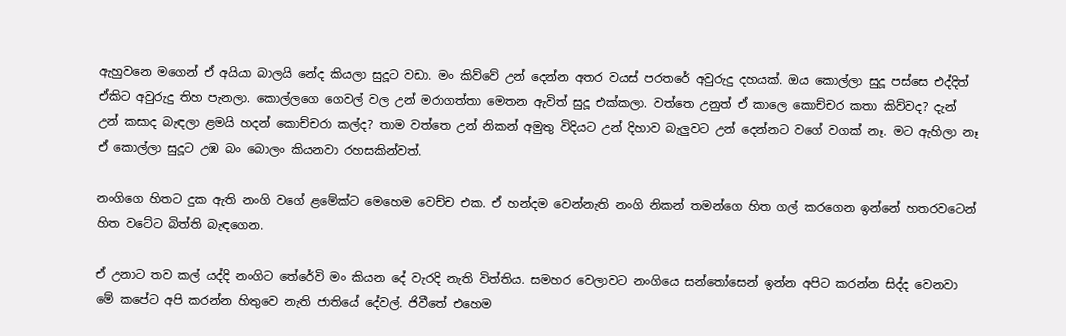ඇහුවනෙ මගෙන් ඒ අයියා බාලයි නේද කියලා සුදූට වඩා. මං කිව්වේ උන් දෙන්න අතර වයස් පරතරේ අවුරුදු දහයක්. ඔය කොල්ලා සුදූ පස්සෙ එද්දිත් ඒකිට අවුරුදු තිහ පැනලා. කොල්ලගෙ ගෙවල් වල උන් මරාගත්තා මෙතන ඇවිත් සුදූ එක්කලා. වත්තෙ උනුත් ඒ කාලෙ කොච්චර කතා කිව්වද? දැන් උන් කසාද බැඳලා ළමයි හදන් කොච්චරා කල්ද? තාම වත්තෙ උන් නිකන් අමුතු විදියට උන් දිහාව බැලුවට උන් දෙන්නට වගේ වගක් නෑ. මට ඇහිලා නෑ ඒ කොල්ලා සුදූට උඹ බං බොලං කියනවා රහසකින්වත්.

නංගිගෙ හිතට දුක ඇති නංගි වගේ ළමේක්ට මෙහෙම වෙච්ච එක. ඒ හන්දම වෙන්නැති නංගි නිකන් තමන්ගෙ හිත ගල් කරගෙන ඉන්නේ හතරවටෙන් හිත වටේට බිත්ති බැඳගෙන.

ඒ උනාට තව කල් යද්දි නංගිට තේරේවි මං කියන දේ වැරදි නැති විත්තිය. සමහර වෙලාවට නංගියෙ සන්තෝසෙන් ඉන්න අපිට කරන්න සිද්ද වෙනවා මේ කපේට අපි කරන්න හිතුවෙ නැති ජාතියේ දේවල්. ජිවීතේ එහෙම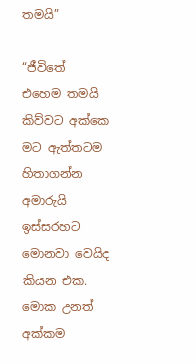තමයි”

“ජීවිතේ එහෙම තමයි කිව්වට අක්කෙ මට ඇත්තටම හිතාගන්න අමාරුයි ඉස්සරහට මොනවා වෙයිද කියන එක. මොක උනත් අක්කම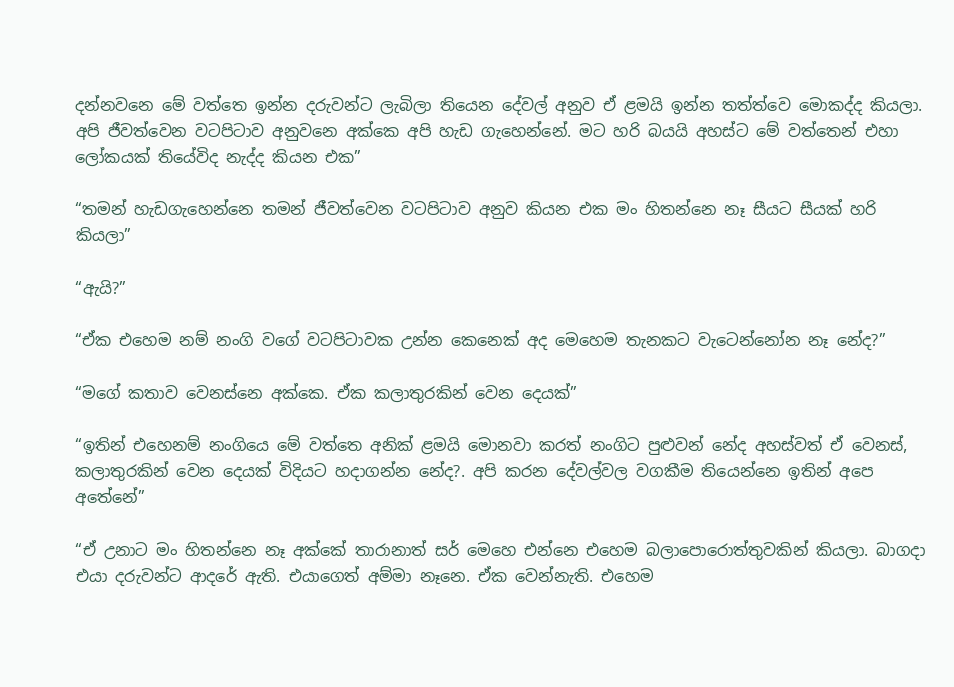දන්නවනෙ මේ වත්තෙ ඉන්න දරුවන්ට ලැබිලා තියෙන දේවල් අනුව ඒ ළමයි ඉන්න තත්ත්වෙ මොකද්ද කියලා. අපි ජීවත්වෙන වටපිටාව අනුවනෙ අක්කෙ අපි හැඩ ගැහෙන්නේ. මට හරි බයයි අහස්ට මේ වත්තෙන් එහා ලෝකයක් තියේවිද නැද්ද කියන එක”

“තමන් හැඩගැහෙන්නෙ තමන් ජීවත්වෙන වටපිටාව අනුව කියන එක මං හිතන්නෙ නෑ සීයට සීයක් හරි කියලා”

“ඇයි?”

“ඒක එහෙම නම් නංගි වගේ වටපිටාවක උන්න කෙනෙක් අද මෙහෙම තැනකට වැටෙන්නෝන නෑ නේද?”

“මගේ කතාව වෙනස්නෙ අක්කෙ. ඒක කලාතුරකින් වෙන දෙයක්”

“ඉතින් එහෙනම් නංගියෙ මේ වත්තෙ අනික් ළමයි මොනවා කරත් නංගිට පුළුවන් නේද අහස්වත් ඒ වෙනස්, කලාතුරකින් වෙන දෙයක් විදියට හදාගන්න නේද?. අපි කරන දේවල්වල වගකීම තියෙන්නෙ ඉතින් අපෙ අතේනේ”

“ඒ උනාට මං හිතන්නෙ නෑ අක්කේ තාරානාත් සර් මෙහෙ එන්නෙ එහෙම බලාපොරොත්තුවකින් කියලා. බාගදා එයා දරුවන්ට ආදරේ ඇති. එයාගෙත් අම්මා නෑනෙ. ඒක වෙන්නැති. එහෙම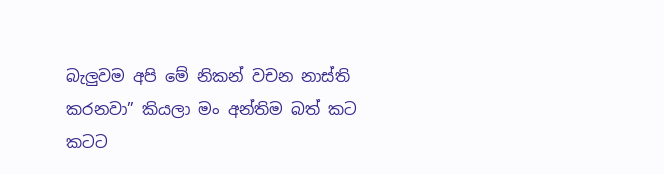බැලුවම අපි මේ නිකන් වචන නාස්ති කරනවා” කියලා මං අන්තිම බත් කට කටට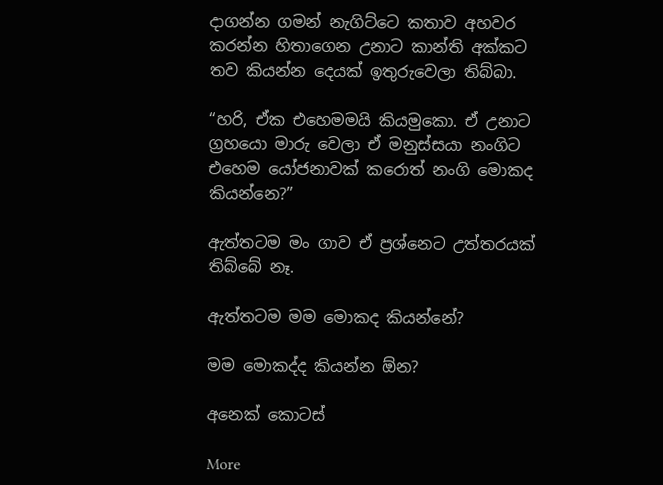දාගන්න ගමන් නැගිට්ටෙ කතාව අහවර කරන්න හිතාගෙන උනාට කාන්ති අක්කට තව කියන්න දෙයක් ඉතුරුවෙලා තිබ්බා.

“හරි, ඒක එහෙමමයි කියමුකො. ඒ උනාට ග්‍රහයො මාරු වෙලා ඒ මනුස්සයා නංගිට එහෙම යෝජනාවක් කරොත් නංගි මොකද කියන්නෙ?”

ඇත්තටම මං ගාව ඒ ප්‍රශ්නෙට උත්තරයක් තිබ්බේ නෑ.

ඇත්තටම මම මොකද කියන්නේ?

මම මොකද්ද කියන්න ඕන?

අනෙක් කොටස්

More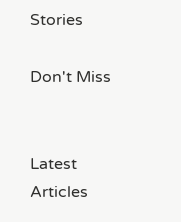Stories

Don't Miss


Latest Articles